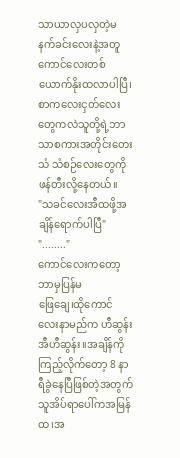သာယာလှပလှတဲ့မနက်ခင်းလေးနဲ့အတူကောင်လေးတစ်ယောက်နိုးထလာပါပြီ၊စာကလေးငှတ်လေးတွေကလဲသူတို့ရဲ့ဘာသာစကားအတိုင်းတေးသံ သံစဉ်လေးတွေကိုဖန်တီးလို့နေတယ်။
"သခင်လေးအီထဖို့အချိန်ရောက်ပါပြီ"
"........"
ကောင်လေးကတော့ဘာမှပြန်မ
ဖြေချေ၊ထိုကောင်လေးနာမည်က ဟီဆွန်း အီဟီဆွန်း။အချိန်ကိုကြည့်လိုက်တော့ 8 နာရီခွဲနေပြီဖြစ်တဲ့အတွက်သူအိပ်ရာပေါ်ကအမြန်ထ၊အ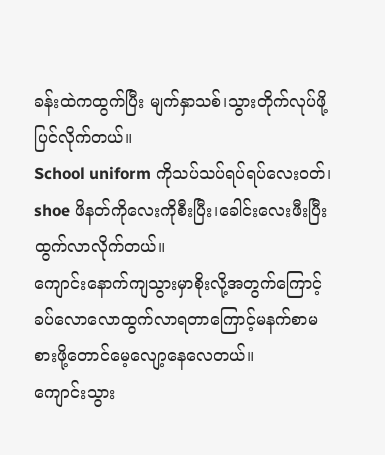ခန်းထဲကထွက်ပြီး မျက်နှာသစ်၊သွားတိုက်လုပ်ဖို့ပြင်လိုက်တယ်။
School uniform ကိုသပ်သပ်ရပ်ရပ်လေးဝတ်၊ shoe ဖိနတ်ကိုလေးကိုစီးပြီး၊ခေါင်းလေးဖီးပြီးထွက်လာလိုက်တယ်။
ကျောင်းနောက်ကျသွားမှာစိုးလို့အတွက်ကြောင့်ခပ်လောလောထွက်လာရတာကြောင့်မနက်စာမစားဖို့တောင်မေ့လျော့နေလေတယ်။
ကျောင်းသွား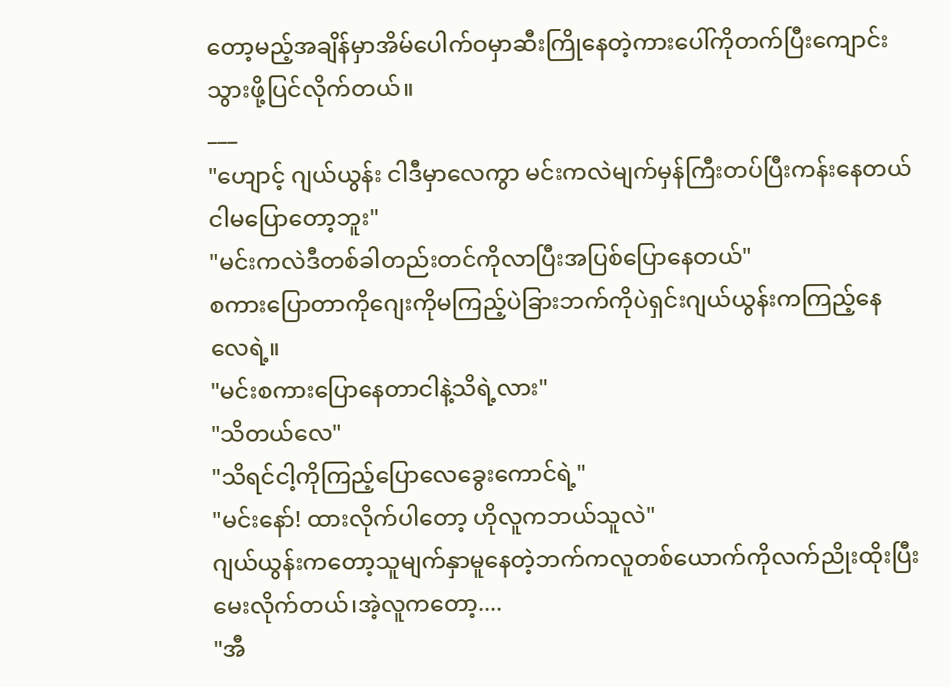တော့မည့်အချိန်မှာအိမ်ပေါက်ဝမှာဆီးကြိုနေတဲ့ကားပေါ်ကိုတက်ပြီးကျောင်းသွားဖို့ပြင်လိုက်တယ်။
___
"ဟျောင့် ဂျယ်ယွန်း ငါဒီမှာလေကွာ မင်းကလဲမျက်မှန်ကြီးတပ်ပြီးကန်းနေတယ် ငါမပြောတော့ဘူး"
"မင်းကလဲဒီတစ်ခါတည်းတင်ကိုလာပြီးအပြစ်ပြောနေတယ်"
စကားပြောတာကိုဂျေးကိုမကြည့်ပဲခြားဘက်ကိုပဲရှင်းဂျယ်ယွန်းကကြည့်နေလေရဲ့။
"မင်းစကားပြောနေတာငါနဲ့သိရဲ့လား"
"သိတယ်လေ"
"သိရင်ငါ့ကိုကြည့်ပြောလေခွေးကောင်ရဲ့"
"မင်းနော်! ထားလိုက်ပါတော့ ဟိုလူကဘယ်သူလဲ"
ဂျယ်ယွန်းကတော့သူမျက်နှာမူနေတဲ့ဘက်ကလူတစ်ယောက်ကိုလက်ညိုးထိုးပြီးမေးလိုက်တယ်၊အဲ့လူကတော့....
"အီ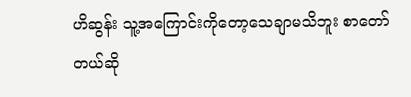ဟိဆွန်း သူ့အကြောင်းကိုတော့သေချာမသိဘူး စာတော်တယ်ဆို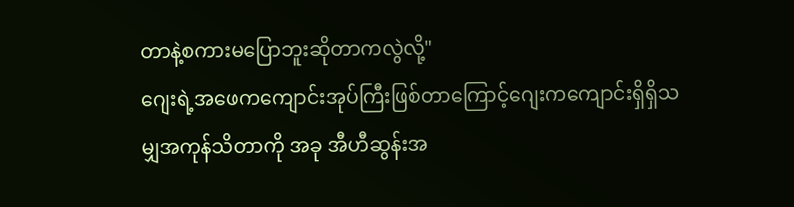တာနဲ့စကားမပြောဘူးဆိုတာကလွဲလို့"
ဂျေးရဲ့အဖေကကျောင်းအုပ်ကြီးဖြစ်တာကြောင့်ဂျေးကကျောင်းရှိရှိသမျှအကုန်သိတာကို အခု အီဟီဆွန်းအ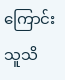ကြောင်းသူသိ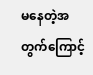မနေတဲ့အတွက်ကြောင့်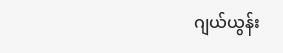ဂျယ်ယွန်း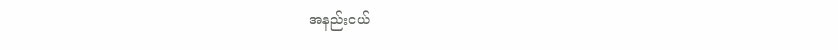အနည်းငယ်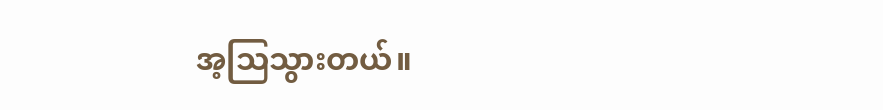အ့ဩသွားတယ်။